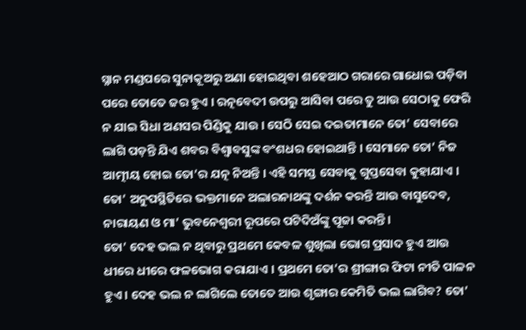ସ୍ନାନ ମଣ୍ଡପରେ ସୁନାକୂଅରୁ ଅଣା ହୋଇଥିବା ଶହେଆଠ ଗରାରେ ଗାଧୋଇ ପଡ଼ିବା ପରେ ତୋତେ ଜର ହୁଏ । ରତ୍ନବେଦୀ ଉପରୁ ଆସିବା ପରେ ତୁ ଆଉ ସେଠାକୁ ଫେରି ନ ଯାଇ ସିଧା ଅଣସର ପିଣ୍ଡିକୁ ଯାଉ । ସେଠି ସେଇ ଦଇତାମାନେ ତୋ’ ସେବାରେ ଲାଗି ପଡ଼ନ୍ତି ଯିଏ ଶବର ବିଶ୍ଵାବସୁଙ୍କ ବଂଶଧର ହୋଇଥାନ୍ତି । ସେମାନେ ତୋ’ ନିଜ ଆତ୍ମୀୟ ହୋଇ ତୋ’ର ଯତ୍ନ ନିଅନ୍ତି । ଏହି ସମସ୍ତ ସେବାକୁ ଗୁପ୍ତସେବା କୁହାଯାଏ । ତୋ’ ଅନୁପସ୍ଥିତିରେ ଭକ୍ତମାନେ ଅଲାରନାଥଙ୍କୁ ଦର୍ଶନ କରନ୍ତି ଆଉ ବାସୁଦେବ, ନାରାୟଣ ଓ ମା’ ଭୁବନେଶ୍ଵରୀ ରୂପରେ ପଟିଦିଅଁଙ୍କୁ ପୂଜା କରନ୍ତି ।
ତୋ’ ଦେହ ଭଲ ନ ଥିବାରୁ ପ୍ରଥମେ କେବଳ ଶୁଖିଲା ଭୋଗ ପ୍ରସାଦ ହୁଏ ଆଉ ଧୀରେ ଧୀରେ ଫଳଭୋଗ କରାଯାଏ । ପ୍ରଥମେ ତୋ’ର ଶ୍ରୀଙ୍ଗାର ଫିଟା ନୀତି ପାଳନ ହୁଏ । ଦେହ ଭଲ ନ ଲାଗିଲେ ତୋତେ ଆଉ ଶୃଙ୍ଗାର କେମିତି ଭଲ ଲାଗିବ? ତୋ’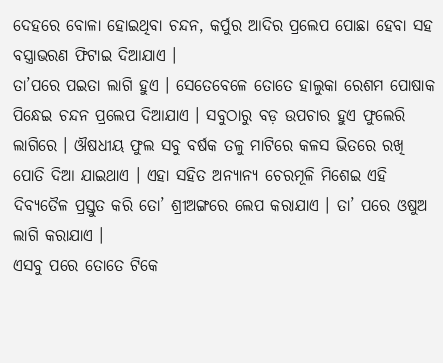ଦେହରେ ବୋଳା ହୋଇଥିବା ଚନ୍ଦନ, କର୍ପୁର ଆଦିର ପ୍ରଲେପ ପୋଛା ହେବା ସହ ବସ୍ତ୍ରାଭରଣ ଫିଟାଇ ଦିଆଯାଏ ।
ତା’ପରେ ପଇତା ଲାଗି ହୁଏ । ସେତେବେଳେ ତୋତେ ହାଲୁକା ରେଶମ ପୋଷାକ ପିନ୍ଧେଇ ଚନ୍ଦନ ପ୍ରଲେପ ଦିଆଯାଏ । ସବୁଠାରୁ ବଡ଼ ଉପଚାର ହୁଏ ଫୁଲେରି ଲାଗିରେ । ଔଷଧୀୟ ଫୁଲ ସବୁ ବର୍ଷକ ତଳୁ ମାଟିରେ କଳସ ଭିତରେ ରଖି ପୋତି ଦିଆ ଯାଇଥାଏ । ଏହା ସହିତ ଅନ୍ୟାନ୍ୟ ଚେରମୂଳି ମିଶେଇ ଏହି ଦିବ୍ୟତୈଳ ପ୍ରସ୍ତୁତ କରି ତୋ’ ଶ୍ରୀଅଙ୍ଗରେ ଲେପ କରାଯାଏ । ତା’ ପରେ ଓଷୁଅ ଲାଗି କରାଯାଏ ।
ଏସବୁ ପରେ ତୋତେ ଟିକେ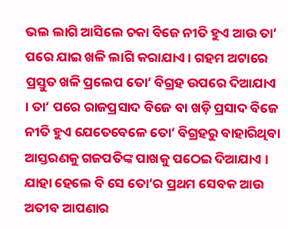ଭଲ ଲାଗି ଆସିଲେ ଚକା ବିଜେ ନୀତି ହୁଏ ଆଉ ତା’ ପରେ ଯାଇ ଖଳି ଲାଗି କରାଯାଏ । ଗହମ ଅଟାରେ ପ୍ରସ୍ତୁତ ଖଳି ପ୍ରଲେପ ତୋ’ ବିଗ୍ରହ ଉପରେ ଦିଆଯାଏ । ତା’ ପରେ ରାଜପ୍ରସାଦ ବିଜେ ବା ଖଡ଼ି ପ୍ରସାଦ ବିଜେ ନୀତି ହୁଏ ଯେତେବେଳେ ତୋ’ ବିଗ୍ରହରୁ ବାହାରିଥିବା ଆସ୍ତରଣକୁ ଗଜପତିଙ୍କ ପାଖକୁ ପଠେଇ ଦିଆଯାଏ । ଯାହା ହେଲେ ବି ସେ ତୋ’ର ପ୍ରଥମ ସେବକ ଆଉ ଅତୀବ ଆପଣାର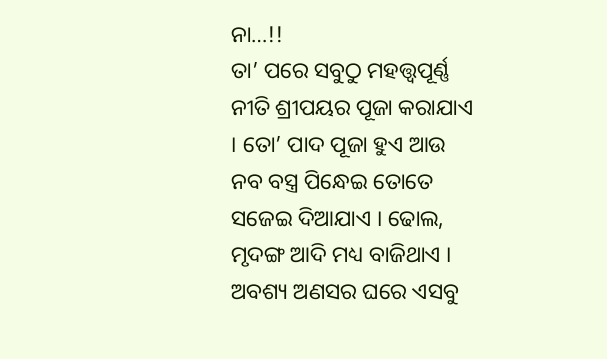ନା…!!
ତା’ ପରେ ସବୁଠୁ ମହତ୍ତ୍ୱପୂର୍ଣ୍ଣ ନୀତି ଶ୍ରୀପୟର ପୂଜା କରାଯାଏ । ତୋ’ ପାଦ ପୂଜା ହୁଏ ଆଉ ନବ ବସ୍ତ୍ର ପିନ୍ଧେଇ ତୋତେ ସଜେଇ ଦିଆଯାଏ । ଢୋଲ, ମୃଦଙ୍ଗ ଆଦି ମଧ୍ୟ ବାଜିଥାଏ । ଅବଶ୍ୟ ଅଣସର ଘରେ ଏସବୁ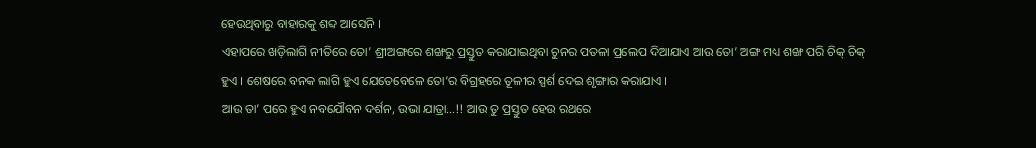ହେଉଥିବାରୁ ବାହାରକୁ ଶବ୍ଦ ଆସେନି ।
ଏହାପରେ ଖଡ଼ିଲାଗି ନୀତିରେ ତୋ’ ଶ୍ରୀଅଙ୍ଗରେ ଶଙ୍ଖରୁ ପ୍ରସ୍ତୁତ କରାଯାଇଥିବା ଚୁନର ପତଳା ପ୍ରଲେପ ଦିଆଯାଏ ଆଉ ତୋ’ ଅଙ୍ଗ ମଧ୍ୟ ଶଙ୍ଖ ପରି ଚିକ୍ ଚିକ୍ ହୁଏ । ଶେଷରେ ବନକ ଲାଗି ହୁଏ ଯେତେବେଳେ ତୋ’ର ବିଗ୍ରହରେ ତୂଳୀର ସ୍ପର୍ଶ ଦେଇ ଶୃଙ୍ଗାର କରାଯାଏ ।
ଆଉ ତା’ ପରେ ହୁଏ ନବଯୌବନ ଦର୍ଶନ, ଉଭା ଯାତ୍ରା…!! ଆଉ ତୁ ପ୍ରସ୍ତୁତ ହେଉ ରଥରେ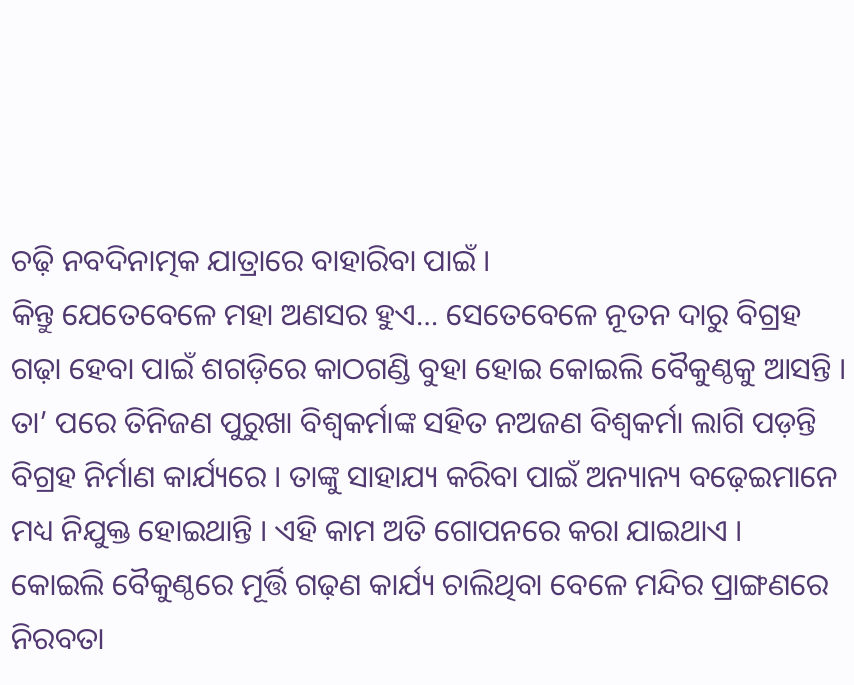ଚଢ଼ି ନବଦିନାତ୍ମକ ଯାତ୍ରାରେ ବାହାରିବା ପାଇଁ ।
କିନ୍ତୁ ଯେତେବେଳେ ମହା ଅଣସର ହୁଏ… ସେତେବେଳେ ନୂତନ ଦାରୁ ବିଗ୍ରହ ଗଢ଼ା ହେବା ପାଇଁ ଶଗଡ଼ିରେ କାଠଗଣ୍ଡି ବୁହା ହୋଇ କୋଇଲି ବୈକୁଣ୍ଠକୁ ଆସନ୍ତି । ତା’ ପରେ ତିନିଜଣ ପୁରୁଖା ବିଶ୍ଵକର୍ମାଙ୍କ ସହିତ ନଅଜଣ ବିଶ୍ଵକର୍ମା ଲାଗି ପଡ଼ନ୍ତି ବିଗ୍ରହ ନିର୍ମାଣ କାର୍ଯ୍ୟରେ । ତାଙ୍କୁ ସାହାଯ୍ୟ କରିବା ପାଇଁ ଅନ୍ୟାନ୍ୟ ବଢ଼େଇମାନେ ମଧ୍ୟ ନିଯୁକ୍ତ ହୋଇଥାନ୍ତି । ଏହି କାମ ଅତି ଗୋପନରେ କରା ଯାଇଥାଏ ।
କୋଇଲି ବୈକୁଣ୍ଠରେ ମୂର୍ତ୍ତି ଗଢ଼ଣ କାର୍ଯ୍ୟ ଚାଲିଥିବା ବେଳେ ମନ୍ଦିର ପ୍ରାଙ୍ଗଣରେ ନିରବତା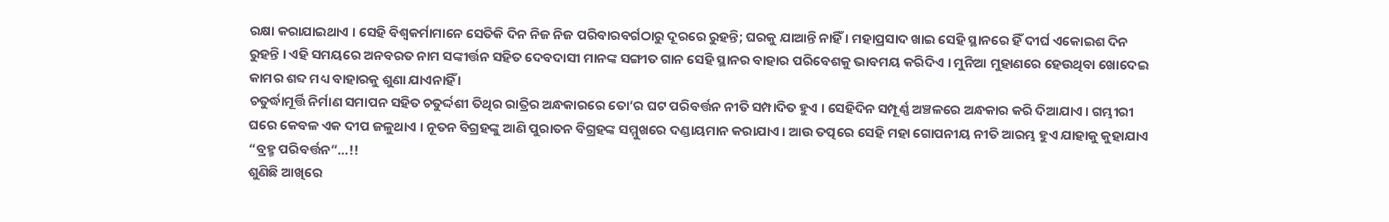ରକ୍ଷା କରାଯାଇଥାଏ । ସେହି ବିଶ୍ଵକର୍ମାମାନେ ସେତିକି ଦିନ ନିଜ ନିଜ ପରିବାରବର୍ଗଠାରୁ ଦୂରରେ ରୁହନ୍ତି; ଘରକୁ ଯାଆନ୍ତି ନାହିଁ । ମହାପ୍ରସାଦ ଖାଇ ସେହି ସ୍ଥାନରେ ହିଁ ଦୀର୍ଘ ଏକୋଇଶ ଦିନ ରୁହନ୍ତି । ଏହି ସମୟରେ ଅନବରତ ନାମ ସଙ୍କୀର୍ତ୍ତନ ସହିତ ଦେବଦାସୀ ମାନଙ୍କ ସଙ୍ଗୀତ ଗାନ ସେହି ସ୍ଥାନର ବାହାର ପରିବେଶକୁ ଭାବମୟ କରିଦିଏ । ମୁନିଆ ମୁହାଣରେ ହେଉଥିବା ଖୋଦେଇ କାମର ଶବ୍ଦ ମଧ୍ୟ ବାହାରକୁ ଶୁଣା ଯାଏନାହିଁ ।
ଚତୁର୍ଦ୍ଧାମୂର୍ତ୍ତି ନିର୍ମାଣ ସମାପନ ସହିତ ଚତୁର୍ଦ୍ଦଶୀ ତିଥିର ରାତ୍ରିର ଅନ୍ଧକାରରେ ତୋ’ର ଘଟ ପରିବର୍ତ୍ତନ ନୀତି ସମ୍ପାଦିତ ହୁଏ । ସେହିଦିନ ସମ୍ପୂର୍ଣ୍ଣ ଅଞ୍ଚଳରେ ଅନ୍ଧକାର କରି ଦିଆଯାଏ । ଗମ୍ଭୀରୀ ଘରେ କେବଳ ଏକ ଦୀପ ଜଳୁଥାଏ । ନୂତନ ବିଗ୍ରହଙ୍କୁ ଆଣି ପୁରାତନ ବିଗ୍ରହଙ୍କ ସମ୍ମୁଖରେ ଦଣ୍ଡାୟମାନ କରାଯାଏ । ଆଉ ତତ୍ପରେ ସେହି ମହା ଗୋପନୀୟ ନୀତି ଆରମ୍ଭ ହୁଏ ଯାହାକୁ କୁହାଯାଏ “ବ୍ରହ୍ମ ପରିବର୍ତ୍ତନ”…!!
ଶୁଣିଛି ଆଖିରେ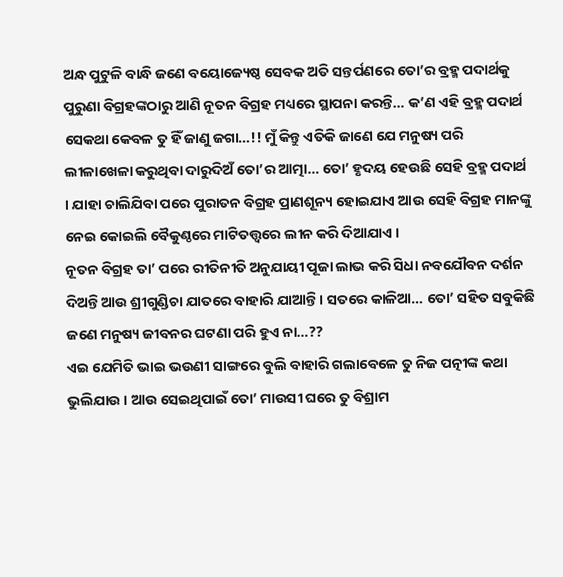ଅନ୍ଧ ପୁଟୁଳି ବାନ୍ଧି ଜଣେ ବୟୋଜ୍ୟେଷ୍ଠ ସେବକ ଅତି ସନ୍ତର୍ପଣରେ ତୋ’ର ବ୍ରହ୍ମ ପଦାର୍ଥକୁ ପୁରୁଣା ବିଗ୍ରହଙ୍କଠାରୁ ଆଣି ନୂତନ ବିଗ୍ରହ ମଧ୍ୟରେ ସ୍ଥାପନା କରନ୍ତି… କ’ଣ ଏହି ବ୍ରହ୍ମ ପଦାର୍ଥ ସେକଥା କେବଳ ତୁ ହିଁ ଜାଣୁ ଜଗା…!! ମୁଁ କିନ୍ତୁ ଏତିକି ଜାଣେ ଯେ ମନୁଷ୍ୟ ପରି ଲୀଳାଖେଳା କରୁଥିବା ଦାରୁଦିଅଁ ତୋ’ର ଆତ୍ମା… ତୋ’ ହୃଦୟ ହେଉଛି ସେହି ବ୍ରହ୍ମ ପଦାର୍ଥ । ଯାହା ଚାଲିଯିବା ପରେ ପୁରାତନ ବିଗ୍ରହ ପ୍ରାଣଶୂନ୍ୟ ହୋଇଯାଏ ଆଉ ସେହି ବିଗ୍ରହ ମାନଙ୍କୁ ନେଇ କୋଇଲି ବୈକୁଣ୍ଠରେ ମାଟିତତ୍ତ୍ଵରେ ଲୀନ କରି ଦିଆଯାଏ ।
ନୂତନ ବିଗ୍ରହ ତା’ ପରେ ରୀତିନୀତି ଅନୁଯାୟୀ ପୂଜା ଲାଭ କରି ସିଧା ନବଯୌବନ ଦର୍ଶନ ଦିଅନ୍ତି ଆଉ ଶ୍ରୀଗୁଣ୍ଡିଚା ଯାତରେ ବାହାରି ଯାଆନ୍ତି । ସତରେ କାଳିଆ… ତୋ’ ସହିତ ସବୁକିଛି ଜଣେ ମନୁଷ୍ୟ ଜୀବନର ଘଟଣା ପରି ହୁଏ ନା…??
ଏଇ ଯେମିତି ଭାଇ ଭଉଣୀ ସାଙ୍ଗରେ ବୁଲି ବାହାରି ଗଲାବେଳେ ତୁ ନିଜ ପତ୍ନୀଙ୍କ କଥା ଭୁଲିଯାଉ । ଆଉ ସେଇଥିପାଇଁ ତୋ’ ମାଉସୀ ଘରେ ତୁ ବିଶ୍ରାମ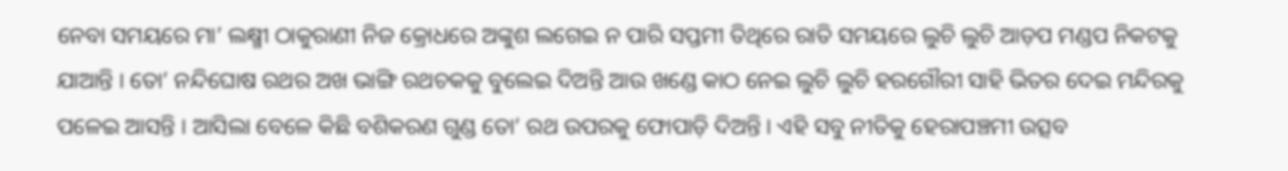ନେବା ସମୟରେ ମା’ ଲକ୍ଷ୍ମୀ ଠାକୁରାଣୀ ନିଜ କ୍ରୋଧରେ ଅଙ୍କୁଶ ଲଗେଇ ନ ପାରି ସପ୍ତମୀ ତିଥିରେ ରାତି ସମୟରେ ଲୁଚି ଲୁଚି ଆଡ଼ପ ମଣ୍ଡପ ନିକଟକୁ ଯାଆନ୍ତି । ତୋ’ ନନ୍ଦିଘୋଷ ରଥର ଅଖ ଭାଙ୍ଗି ରଥଚକକୁ ବୁଲେଇ ଦିଅନ୍ତି ଆଉ ଖଣ୍ଡେ କାଠ ନେଇ ଲୁଚି ଲୁଚି ହରଗୌରୀ ସାହି ଭିତର ଦେଇ ମନ୍ଦିରକୁ ପଳେଇ ଆସନ୍ତି । ଆସିଲା ବେଳେ କିଛି ବଶିକରଣ ଗୁଣ୍ଡ ତୋ’ ରଥ ଉପରକୁ ଫୋପାଡ଼ି ଦିଅନ୍ତି । ଏହି ସବୁ ନୀତିକୁ ହେରାପଞ୍ଚମୀ ଉତ୍ସବ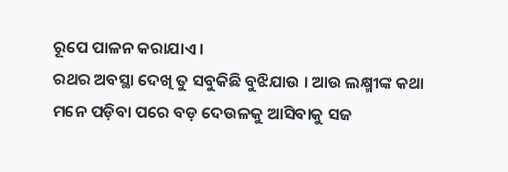ରୂପେ ପାଳନ କରାଯାଏ ।
ରଥର ଅବସ୍ଥା ଦେଖି ତୁ ସବୁକିଛି ବୁଝିଯାଉ । ଆଉ ଲକ୍ଷ୍ମୀଙ୍କ କଥା ମନେ ପଡ଼ିବା ପରେ ବଡ଼ ଦେଉଳକୁ ଆସିବାକୁ ସଜ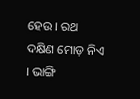ହେଉ । ରଥ ଦକ୍ଷିଣ ମୋଡ଼ ନିଏ । ଭାଙ୍ଗି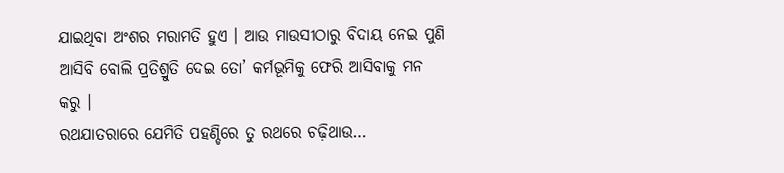ଯାଇଥିବା ଅଂଶର ମରାମତି ହୁଏ । ଆଉ ମାଉସୀଠାରୁ ବିଦାୟ ନେଇ ପୁଣି ଆସିବି ବୋଲି ପ୍ରତିଶ୍ରୁତି ଦେଇ ତୋ’ କର୍ମଭୂମିକୁ ଫେରି ଆସିବାକୁ ମନ କରୁ ।
ରଥଯାତରାରେ ଯେମିତି ପହଣ୍ଡିରେ ତୁ ରଥରେ ଚଢ଼ିଥାଉ…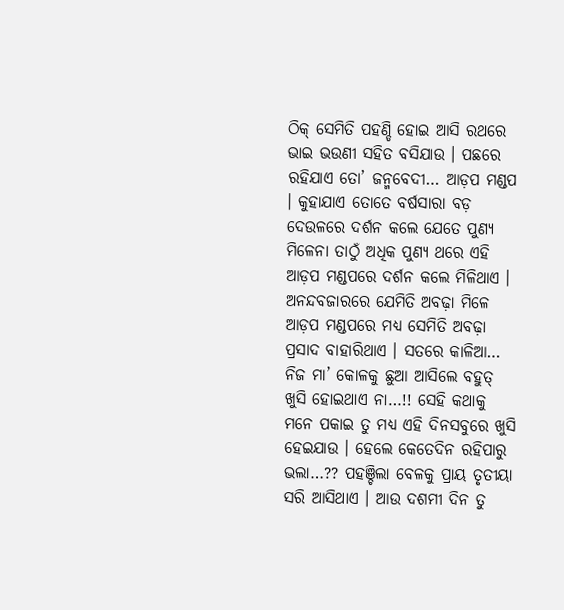ଠିକ୍ ସେମିତି ପହଣ୍ଡି ହୋଇ ଆସି ରଥରେ ଭାଇ ଭଉଣୀ ସହିତ ବସିଯାଉ । ପଛରେ ରହିଯାଏ ତୋ’ ଜନ୍ମବେଦୀ… ଆଡ଼ପ ମଣ୍ଡପ । କୁହାଯାଏ ତୋତେ ବର୍ଷସାରା ବଡ଼ ଦେଉଳରେ ଦର୍ଶନ କଲେ ଯେତେ ପୁଣ୍ୟ ମିଳେନା ତାଠୁଁ ଅଧିକ ପୁଣ୍ୟ ଥରେ ଏହି ଆଡ଼ପ ମଣ୍ଡପରେ ଦର୍ଶନ କଲେ ମିଳିଥାଏ । ଅନନ୍ଦବଜାରରେ ଯେମିତି ଅବଢ଼ା ମିଳେ ଆଡ଼ପ ମଣ୍ଡପରେ ମଧ୍ୟ ସେମିତି ଅବଢ଼ା ପ୍ରସାଦ ବାହାରିଥାଏ । ସତରେ କାଳିଆ… ନିଜ ମା’ କୋଳକୁ ଛୁଆ ଆସିଲେ ବହୁତ୍ ଖୁସି ହୋଇଥାଏ ନା…!! ସେହି କଥାକୁ ମନେ ପକାଇ ତୁ ମଧ୍ୟ ଏହି ଦିନସବୁରେ ଖୁସି ହେଇଯାଉ । ହେଲେ କେତେଦିନ ରହିପାରୁ ଭଲା…?? ପହଞ୍ଚିଲା ବେଳକୁ ପ୍ରାୟ ତୃତୀୟା ସରି ଆସିଥାଏ । ଆଉ ଦଶମୀ ଦିନ ତୁ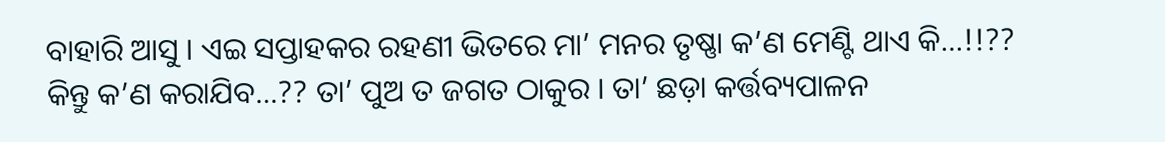ବାହାରି ଆସୁ । ଏଇ ସପ୍ତାହକର ରହଣୀ ଭିତରେ ମା’ ମନର ତୃଷ୍ଣା କ’ଣ ମେଣ୍ଟି ଥାଏ କି…!!?? କିନ୍ତୁ କ’ଣ କରାଯିବ…?? ତା’ ପୁଅ ତ ଜଗତ ଠାକୁର । ତା’ ଛଡ଼ା କର୍ତ୍ତବ୍ୟପାଳନ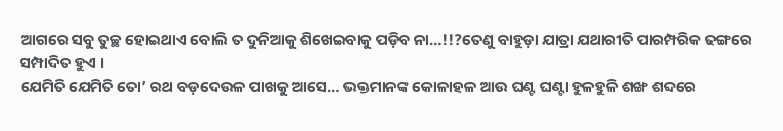ଆଗରେ ସବୁ ତୁଚ୍ଛ ହୋଇଥାଏ ବୋଲି ତ ଦୁନିଆକୁ ଶିଖେଇବାକୁ ପଡ଼ିବ ନା…!!?ତେଣୁ ବାହୁଡ଼ା ଯାତ୍ରା ଯଥାରୀତି ପାରମ୍ପରିକ ଢଙ୍ଗରେ ସମ୍ପାଦିତ ହୁଏ ।
ଯେମିତି ଯେମିତି ତୋ’ ରଥ ବଡ଼ଦେଉଳ ପାଖକୁ ଆସେ… ଭକ୍ତମାନଙ୍କ କୋଳାହଳ ଆଉ ଘଣ୍ଟ ଘଣ୍ଟା ହୁଳହୁଳି ଶଙ୍ଖ ଶବ୍ଦରେ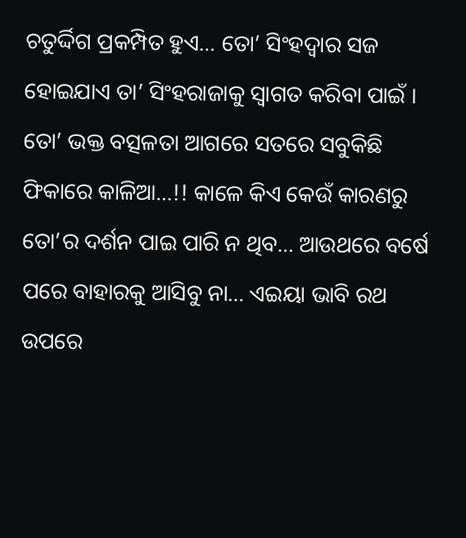ଚତୁର୍ଦ୍ଦିଗ ପ୍ରକମ୍ପିତ ହୁଏ… ତୋ’ ସିଂହଦ୍ଵାର ସଜ ହୋଇଯାଏ ତା’ ସିଂହରାଜାକୁ ସ୍ଵାଗତ କରିବା ପାଇଁ । ତୋ’ ଭକ୍ତ ବତ୍ସଳତା ଆଗରେ ସତରେ ସବୁକିଛି ଫିକାରେ କାଳିଆ…!! କାଳେ କିଏ କେଉଁ କାରଣରୁ ତୋ’ର ଦର୍ଶନ ପାଇ ପାରି ନ ଥିବ… ଆଉଥରେ ବର୍ଷେ ପରେ ବାହାରକୁ ଆସିବୁ ନା… ଏଇୟା ଭାବି ରଥ ଉପରେ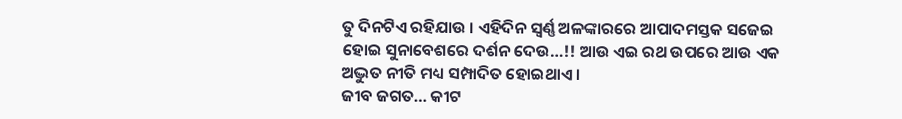ତୁ ଦିନଟିଏ ରହିଯାଉ । ଏହିଦିନ ସ୍ଵର୍ଣ୍ଣ ଅଳଙ୍କାରରେ ଆପାଦମସ୍ତକ ସଜେଇ ହୋଇ ସୁନାବେଶରେ ଦର୍ଶନ ଦେଉ…!! ଆଉ ଏଇ ରଥ ଉପରେ ଆଉ ଏକ ଅଦ୍ଭୁତ ନୀତି ମଧ୍ୟ ସମ୍ପାଦିତ ହୋଇଥାଏ ।
ଜୀବ ଜଗତ… କୀଟ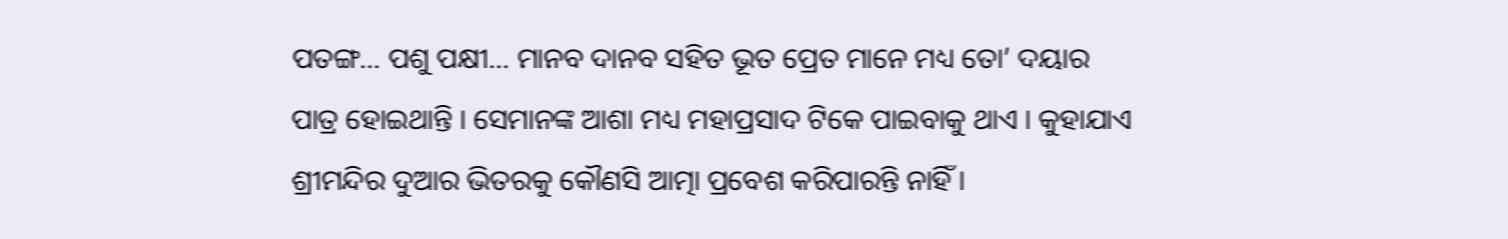ପତଙ୍ଗ… ପଶୁ ପକ୍ଷୀ… ମାନବ ଦାନବ ସହିତ ଭୂତ ପ୍ରେତ ମାନେ ମଧ୍ୟ ତୋ’ ଦୟାର ପାତ୍ର ହୋଇଥାନ୍ତି । ସେମାନଙ୍କ ଆଶା ମଧ୍ୟ ମହାପ୍ରସାଦ ଟିକେ ପାଇବାକୁ ଥାଏ । କୁହାଯାଏ ଶ୍ରୀମନ୍ଦିର ଦୁଆର ଭିତରକୁ କୌଣସି ଆତ୍ମା ପ୍ରବେଶ କରିପାରନ୍ତି ନାହିଁ ।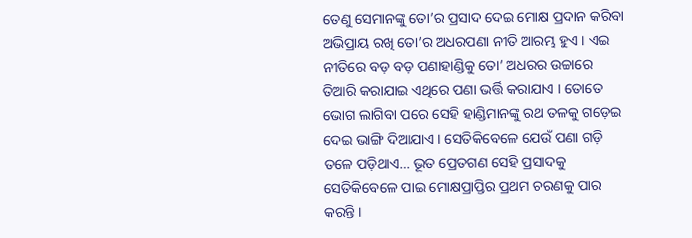ତେଣୁ ସେମାନଙ୍କୁ ତୋ’ର ପ୍ରସାଦ ଦେଇ ମୋକ୍ଷ ପ୍ରଦାନ କରିବା ଅଭିପ୍ରାୟ ରଖି ତୋ’ର ଅଧରପଣା ନୀତି ଆରମ୍ଭ ହୁଏ । ଏଇ ନୀତିରେ ବଡ଼ ବଡ଼ ପଣାହାଣ୍ଡିକୁ ତୋ’ ଅଧରର ଉଚ୍ଚାରେ ତିଆରି କରାଯାଇ ଏଥିରେ ପଣା ଭର୍ତ୍ତି କରାଯାଏ । ତୋତେ ଭୋଗ ଲାଗିବା ପରେ ସେହି ହାଣ୍ଡିମାନଙ୍କୁ ରଥ ତଳକୁ ଗଡ଼େଇ ଦେଇ ଭାଙ୍ଗି ଦିଆଯାଏ । ସେତିକିବେଳେ ଯେଉଁ ପଣା ଗଡ଼ି ତଳେ ପଡ଼ିଥାଏ… ଭୂତ ପ୍ରେତଗଣ ସେହି ପ୍ରସାଦକୁ ସେତିକିବେଳେ ପାଇ ମୋକ୍ଷପ୍ରାପ୍ତିର ପ୍ରଥମ ଚରଣକୁ ପାର କରନ୍ତି ।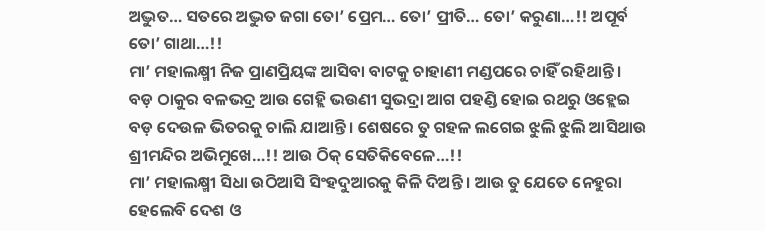ଅଦ୍ଭୁତ… ସତରେ ଅଦ୍ଭୁତ ଜଗା ତୋ’ ପ୍ରେମ… ତୋ’ ପ୍ରୀତି… ତୋ’ କରୁଣା…!! ଅପୂର୍ବ ତୋ’ ଗାଥା…!!
ମା’ ମହାଲକ୍ଷ୍ମୀ ନିଜ ପ୍ରାଣପ୍ରିୟଙ୍କ ଆସିବା ବାଟକୁ ଚାହାଣୀ ମଣ୍ଡପରେ ଚାହିଁ ରହିଥାନ୍ତି । ବଡ଼ ଠାକୁର ବଳଭଦ୍ର ଆଉ ଗେହ୍ଲି ଭଉଣୀ ସୁଭଦ୍ରା ଆଗ ପହଣ୍ଡି ହୋଇ ରଥରୁ ଓହ୍ଲେଇ ବଡ଼ ଦେଉଳ ଭିତରକୁ ଚାଲି ଯାଆନ୍ତି । ଶେଷରେ ତୁ ଗହଳ ଲଗେଇ ଝୁଲି ଝୁଲି ଆସିଥାଉ ଶ୍ରୀମନ୍ଦିର ଅଭିମୁଖେ…!! ଆଉ ଠିକ୍ ସେତିକିବେଳେ…!!
ମା’ ମହାଲକ୍ଷ୍ମୀ ସିଧା ଉଠିଆସି ସିଂହଦୁଆରକୁ କିଳି ଦିଅନ୍ତି । ଆଉ ତୁ ଯେତେ ନେହୁରା ହେଲେବି ଦେଶ ଓ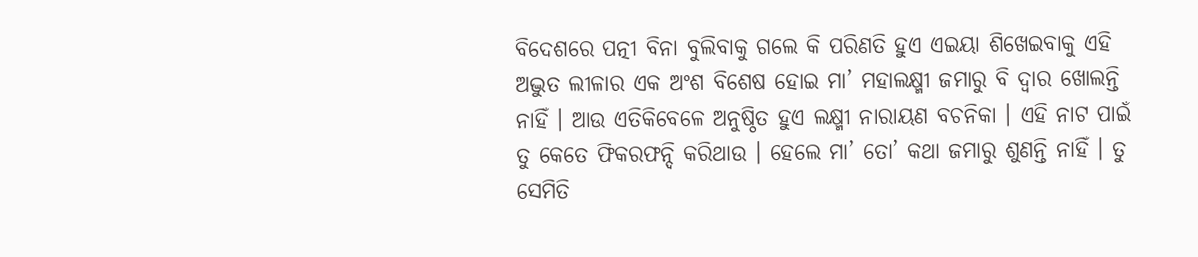ବିଦେଶରେ ପତ୍ନୀ ବିନା ବୁଲିବାକୁ ଗଲେ କି ପରିଣତି ହୁଏ ଏଇୟା ଶିଖେଇବାକୁ ଏହି ଅଦ୍ଭୁତ ଲୀଳାର ଏକ ଅଂଶ ବିଶେଷ ହୋଇ ମା’ ମହାଲକ୍ଷ୍ମୀ ଜମାରୁ ବି ଦ୍ଵାର ଖୋଲନ୍ତି ନାହିଁ । ଆଉ ଏତିକିବେଳେ ଅନୁଷ୍ଠିତ ହୁଏ ଲକ୍ଷ୍ମୀ ନାରାୟଣ ବଚନିକା । ଏହି ନାଟ ପାଇଁ ତୁ କେତେ ଫିକରଫନ୍ଦି କରିଥାଉ । ହେଲେ ମା’ ତୋ’ କଥା ଜମାରୁ ଶୁଣନ୍ତି ନାହିଁ । ତୁ ସେମିତି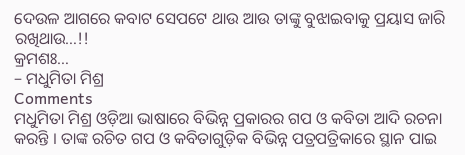ଦେଉଳ ଆଗରେ କବାଟ ସେପଟେ ଥାଉ ଆଉ ତାଙ୍କୁ ବୁଝାଇବାକୁ ପ୍ରୟାସ ଜାରି ରଖିଥାଉ…!!
କ୍ରମଶଃ…
– ମଧୁମିତା ମିଶ୍ର
Comments
ମଧୁମିତା ମିଶ୍ର ଓଡ଼ିଆ ଭାଷାରେ ବିଭିନ୍ନ ପ୍ରକାରର ଗପ ଓ କବିତା ଆଦି ରଚନା କରନ୍ତି । ତାଙ୍କ ରଚିତ ଗପ ଓ କବିତାଗୁଡ଼ିକ ବିଭିନ୍ନ ପତ୍ରପତ୍ରିକାରେ ସ୍ଥାନ ପାଇ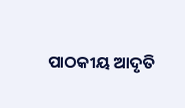ପାଠକୀୟ ଆଦୃତି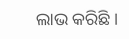ଲାଭ କରିଛି ।